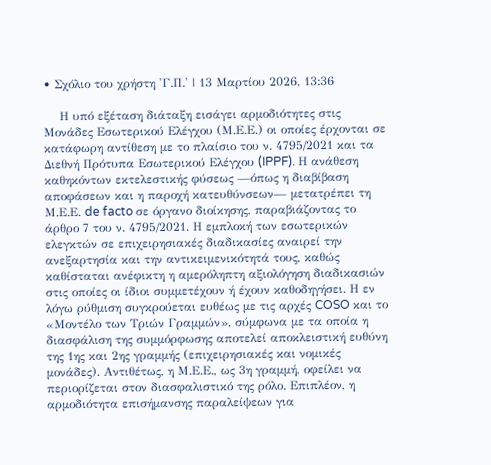• Σχόλιο του χρήστη 'Γ.Π.' | 13 Μαρτίου 2026, 13:36

    Η υπό εξέταση διάταξη εισάγει αρμοδιότητες στις Μονάδες Εσωτερικού Ελέγχου (Μ.Ε.Ε.) οι οποίες έρχονται σε κατάφωρη αντίθεση με το πλαίσιο του ν. 4795/2021 και τα Διεθνή Πρότυπα Εσωτερικού Ελέγχου (IPPF). Η ανάθεση καθηκόντων εκτελεστικής φύσεως —όπως η διαβίβαση αποφάσεων και η παροχή κατευθύνσεων— μετατρέπει τη Μ.Ε.Ε. de facto σε όργανο διοίκησης, παραβιάζοντας το άρθρο 7 του ν. 4795/2021. Η εμπλοκή των εσωτερικών ελεγκτών σε επιχειρησιακές διαδικασίες αναιρεί την ανεξαρτησία και την αντικειμενικότητά τους, καθώς καθίσταται ανέφικτη η αμερόληπτη αξιολόγηση διαδικασιών στις οποίες οι ίδιοι συμμετέχουν ή έχουν καθοδηγήσει. Η εν λόγω ρύθμιση συγκρούεται ευθέως με τις αρχές COSO και το «Μοντέλο των Τριών Γραμμών», σύμφωνα με τα οποία η διασφάλιση της συμμόρφωσης αποτελεί αποκλειστική ευθύνη της 1ης και 2ης γραμμής (επιχειρησιακές και νομικές μονάδες). Αντιθέτως, η Μ.Ε.Ε., ως 3η γραμμή, οφείλει να περιορίζεται στον διασφαλιστικό της ρόλο. Επιπλέον, η αρμοδιότητα επισήμανσης παραλείψεων για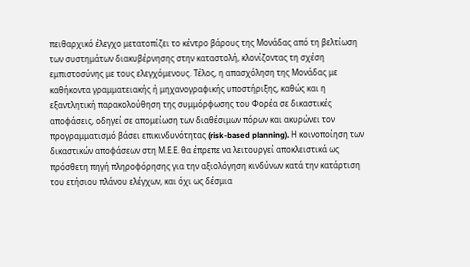πειθαρχικό έλεγχο μετατοπίζει το κέντρο βάρους της Μονάδας από τη βελτίωση των συστημάτων διακυβέρνησης στην καταστολή, κλονίζοντας τη σχέση εμπιστοσύνης με τους ελεγχόμενους. Τέλος, η απασχόληση της Μονάδας με καθήκοντα γραμματειακής ή μηχανογραφικής υποστήριξης, καθώς και η εξαντλητική παρακολούθηση της συμμόρφωσης του Φορέα σε δικαστικές αποφάσεις, οδηγεί σε απομείωση των διαθέσιμων πόρων και ακυρώνει τον προγραμματισμό βάσει επικινδυνότητας (risk-based planning). Η κοινοποίηση των δικαστικών αποφάσεων στη Μ.Ε.Ε. θα έπρεπε να λειτουργεί αποκλειστικά ως πρόσθετη πηγή πληροφόρησης για την αξιολόγηση κινδύνων κατά την κατάρτιση του ετήσιου πλάνου ελέγχων, και όχι ως δέσμια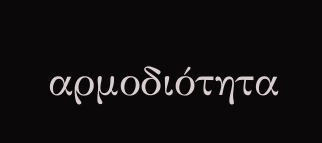αρμοδιότητα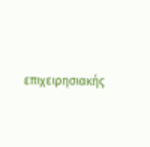επιχειρησιακής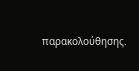παρακολούθησης.